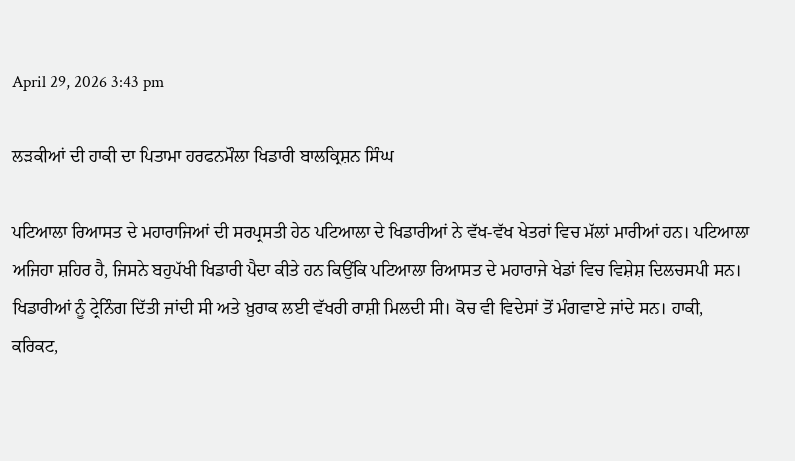April 29, 2026 3:43 pm

ਲੜਕੀਆਂ ਦੀ ਹਾਕੀ ਦਾ ਪਿਤਾਮਾ ਹਰਫਨਮੌਲਾ ਖਿਡਾਰੀ ਬਾਲਕ੍ਰਿਸ਼ਨ ਸਿੰਘ

ਪਟਿਆਲਾ ਰਿਆਸਤ ਦੇ ਮਹਾਰਾਜਿਆਂ ਦੀ ਸਰਪ੍ਰਸਤੀ ਹੇਠ ਪਟਿਆਲਾ ਦੇ ਖਿਡਾਰੀਆਂ ਨੇ ਵੱਖ-ਵੱਖ ਖੇਤਰਾਂ ਵਿਚ ਮੱਲਾਂ ਮਾਰੀਆਂ ਹਨ। ਪਟਿਆਲਾ ਅਜਿਹਾ ਸ਼ਹਿਰ ਹੈ, ਜਿਸਨੇ ਬਹੁਪੱਖੀ ਖਿਡਾਰੀ ਪੈਦਾ ਕੀਤੇ ਹਨ ਕਿਉਂਕਿ ਪਟਿਆਲਾ ਰਿਆਸਤ ਦੇ ਮਹਾਰਾਜੇ ਖੇਡਾਂ ਵਿਚ ਵਿਸ਼ੇਸ਼ ਦਿਲਚਸਪੀ ਸਨ। ਖਿਡਾਰੀਆਂ ਨੂੰ ਟ੍ਰੇਨਿੰਗ ਦਿੱਤੀ ਜਾਂਦੀ ਸੀ ਅਤੇ ਖ਼ੁਰਾਕ ਲਈ ਵੱਖਰੀ ਰਾਸ਼ੀ ਮਿਲਦੀ ਸੀ। ਕੋਚ ਵੀ ਵਿਦੇਸਾਂ ਤੋਂ ਮੰਗਵਾਏ ਜਾਂਦੇ ਸਨ। ਹਾਕੀ, ਕਰਿਕਟ,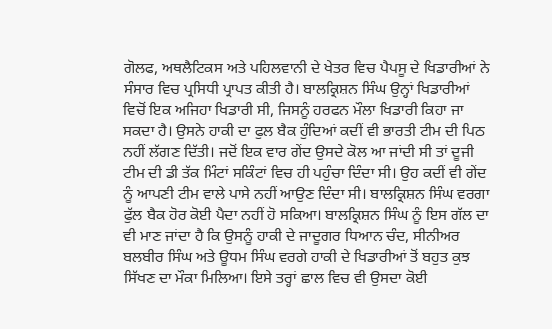ਗੋਲਫ, ਅਥਲੈਟਿਕਸ ਅਤੇ ਪਹਿਲਵਾਨੀ ਦੇ ਖੇਤਰ ਵਿਚ ਪੈਪਸੂ ਦੇ ਖਿਡਾਰੀਆਂ ਨੇ ਸੰਸਾਰ ਵਿਚ ਪ੍ਰਸਿਧੀ ਪ੍ਰਾਪਤ ਕੀਤੀ ਹੈ। ਬਾਲਕ੍ਰਿਸ਼ਨ ਸਿੰਘ ਉਨ੍ਹਾਂ ਖਿਡਾਰੀਆਂ ਵਿਚੋਂ ਇਕ ਅਜਿਹਾ ਖਿਡਾਰੀ ਸੀ, ਜਿਸਨੂੰ ਹਰਫਨ ਮੌਲਾ ਖਿਡਾਰੀ ਕਿਹਾ ਜਾ ਸਕਦਾ ਹੈ। ਉਸਨੇ ਹਾਕੀ ਦਾ ਫੁਲ ਬੈਕ ਹੁੰਦਿਆਂ ਕਦੀਂ ਵੀ ਭਾਰਤੀ ਟੀਮ ਦੀ ਪਿਠ ਨਹੀਂ ਲੱਗਣ ਦਿੱਤੀ। ਜਦੋਂ ਇਕ ਵਾਰ ਗੇਂਦ ਉਸਦੇ ਕੋਲ ਆ ਜਾਂਦੀ ਸੀ ਤਾਂ ਦੂਜੀ ਟੀਮ ਦੀ ਡੀ ਤੱਕ ਮਿੰਟਾਂ ਸਕਿੰਟਾਂ ਵਿਚ ਹੀ ਪਹੁੰਚਾ ਦਿੰਦਾ ਸੀ। ਉਹ ਕਦੀਂ ਵੀ ਗੇਂਦ ਨੂੰ ਆਪਣੀ ਟੀਮ ਵਾਲੇ ਪਾਸੇ ਨਹੀਂ ਆਉਣ ਦਿੰਦਾ ਸੀ। ਬਾਲਕ੍ਰਿਸ਼ਨ ਸਿੰਘ ਵਰਗਾ ਫੁੱਲ ਬੈਕ ਹੋਰ ਕੋਈ ਪੈਦਾ ਨਹੀਂ ਹੋ ਸਕਿਆ। ਬਾਲਕ੍ਰਿਸ਼ਨ ਸਿੰਘ ਨੂੰ ਇਸ ਗੱਲ ਦਾ ਵੀ ਮਾਣ ਜਾਂਦਾ ਹੈ ਕਿ ਉਸਨੂੰ ਹਾਕੀ ਦੇ ਜਾਦੂਗਰ ਧਿਆਨ ਚੰਦ, ਸੀਨੀਅਰ ਬਲਬੀਰ ਸਿੰਘ ਅਤੇ ਊਧਮ ਸਿੰਘ ਵਰਗੇ ਹਾਕੀ ਦੇ ਖਿਡਾਰੀਆਂ ਤੋਂ ਬਹੁਤ ਕੁਝ ਸਿੱਖਣ ਦਾ ਮੌਕਾ ਮਿਲਿਆ। ਇਸੇ ਤਰ੍ਹਾਂ ਛਾਲ ਵਿਚ ਵੀ ਉਸਦਾ ਕੋਈ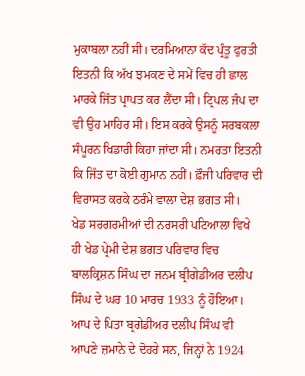ਮੁਕਾਬਲਾ ਨਹੀਂ ਸੀ। ਦਰਮਿਆਨਾ ਕੱਦ ਪ੍ਰੰਤੂ ਫੁਰਤੀ ਇਤਨੀ ਕਿ ਅੱਖ ਝਮਕਣ ਦੇ ਸਮੇਂ ਵਿਚ ਹੀ ਛਾਲ ਮਾਰਕੇ ਜਿੱਤ ਪ੍ਰਾਪਤ ਕਰ ਲੈਂਦਾ ਸੀ। ਟ੍ਰਿਪਲ ਜੰਪ ਦਾ ਵੀ ਉਹ ਮਾਹਿਰ ਸੀ। ਇਸ ਕਰਕੇ ਉਸਨੂੰ ਸਰਬਕਲਾ ਸੰਪੂਰਨ ਖਿਡਾਰੀ ਕਿਹਾ ਜਾਂਦਾ ਸੀ। ਨਮਰਤਾ ਇਤਨੀ ਕਿ ਜਿੱਤ ਦਾ ਕੋਈ ਗੁਮਾਨ ਨਹੀਂ। ਫ਼ੌਜੀ ਪਰਿਵਾਰ ਦੀ ਵਿਰਾਸਤ ਕਰਕੇ ਠਰੰਮੇ ਵਾਲਾ ਦੇਸ਼ ਭਗਤ ਸੀ।
ਖੇਡ ਸਰਗਰਮੀਆਂ ਦੀ ਨਰਸਰੀ ਪਟਿਆਲਾ ਵਿਖੇ ਹੀ ਖੇਡ ਪ੍ਰੇਮੀ ਦੇਸ਼ ਭਗਤ ਪਰਿਵਾਰ ਵਿਚ ਬਾਲਕ੍ਰਿਸ਼ਨ ਸਿੰਘ ਦਾ ਜਨਮ ਬ੍ਰੀਗੇਡੀਅਰ ਦਲੀਪ ਸਿੰਘ ਦੇ ਘਰ 10 ਮਾਰਚ 1933 ਨੂੰ ਹੋਇਆ। ਆਪ ਦੇ ਪਿਤਾ ਬ੍ਰਗੇਡੀਅਰ ਦਲੀਪ ਸਿੰਘ ਵੀ ਆਪਣੇ ਜ਼ਮਾਨੇ ਦੇ ਦੋਹਰੇ ਸਨ, ਜਿਨ੍ਹਾਂ ਨੇ 1924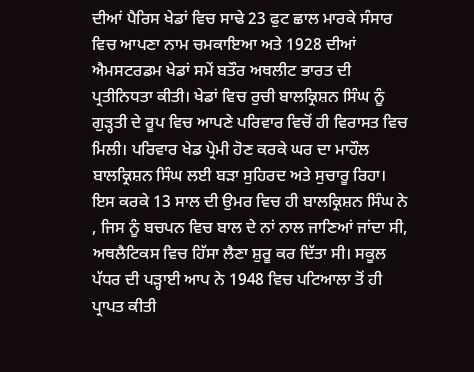ਦੀਆਂ ਪੈਰਿਸ ਖੇਡਾਂ ਵਿਚ ਸਾਢੇ 23 ਫੁਟ ਛਾਲ ਮਾਰਕੇ ਸੰਸਾਰ ਵਿਚ ਆਪਣਾ ਨਾਮ ਚਮਕਾਇਆ ਅਤੇ 1928 ਦੀਆਂ ਐਮਸਟਰਡਮ ਖੇਡਾਂ ਸਮੇਂ ਬਤੌਰ ਅਥਲੀਟ ਭਾਰਤ ਦੀ ਪ੍ਰਤੀਨਿਧਤਾ ਕੀਤੀ। ਖੇਡਾਂ ਵਿਚ ਰੁਚੀ ਬਾਲਕ੍ਰਿਸ਼ਨ ਸਿੰਘ ਨੂੰ ਗੁੜ੍ਹਤੀ ਦੇ ਰੂਪ ਵਿਚ ਆਪਣੇ ਪਰਿਵਾਰ ਵਿਚੋਂ ਹੀ ਵਿਰਾਸਤ ਵਿਚ ਮਿਲੀ। ਪਰਿਵਾਰ ਖੇਡ ਪ੍ਰੇਮੀ ਹੋਣ ਕਰਕੇ ਘਰ ਦਾ ਮਾਹੌਲ ਬਾਲਕ੍ਰਿਸ਼ਨ ਸਿੰਘ ਲਈ ਬੜਾ ਸੁਹਿਰਦ ਅਤੇ ਸੁਚਾਰੂ ਰਿਹਾ। ਇਸ ਕਰਕੇ 13 ਸਾਲ ਦੀ ਉਮਰ ਵਿਚ ਹੀ ਬਾਲਕ੍ਰਿਸ਼ਨ ਸਿੰਘ ਨੇ , ਜਿਸ ਨੂੰ ਬਚਪਨ ਵਿਚ ਬਾਲ ਦੇ ਨਾਂ ਨਾਲ ਜਾਣਿਆਂ ਜਾਂਦਾ ਸੀ, ਅਥਲੈਟਿਕਸ ਵਿਚ ਹਿੱਸਾ ਲੈਣਾ ਸ਼ੁਰੂ ਕਰ ਦਿੱਤਾ ਸੀ। ਸਕੂਲ ਪੱਧਰ ਦੀ ਪੜ੍ਹਾਈ ਆਪ ਨੇ 1948 ਵਿਚ ਪਟਿਆਲਾ ਤੋਂ ਹੀ ਪ੍ਰਾਪਤ ਕੀਤੀ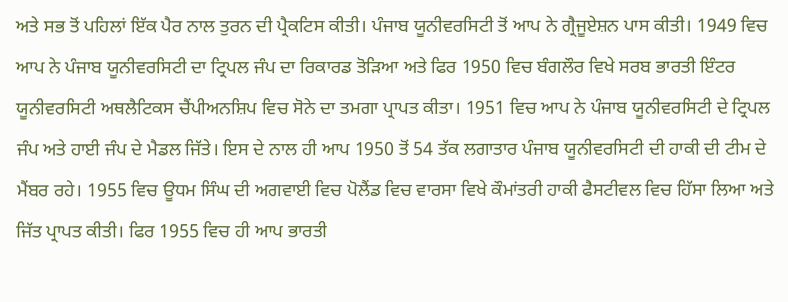ਅਤੇ ਸਭ ਤੋਂ ਪਹਿਲਾਂ ਇੱਕ ਪੈਰ ਨਾਲ ਤੁਰਨ ਦੀ ਪ੍ਰੈਕਟਿਸ ਕੀਤੀ। ਪੰਜਾਬ ਯੂਨੀਵਰਸਿਟੀ ਤੋਂ ਆਪ ਨੇ ਗ੍ਰੈਜੂਏਸ਼ਨ ਪਾਸ ਕੀਤੀ। 1949 ਵਿਚ ਆਪ ਨੇ ਪੰਜਾਬ ਯੂਨੀਵਰਸਿਟੀ ਦਾ ਟ੍ਰਿਪਲ ਜੰਪ ਦਾ ਰਿਕਾਰਡ ਤੋੜਿਆ ਅਤੇ ਫਿਰ 1950 ਵਿਚ ਬੰਗਲੌਰ ਵਿਖੇ ਸਰਬ ਭਾਰਤੀ ਇੰਟਰ ਯੂਨੀਵਰਸਿਟੀ ਅਥਲੈਟਿਕਸ ਚੈਂਪੀਅਨਸ਼ਿਪ ਵਿਚ ਸੋਨੇ ਦਾ ਤਮਗਾ ਪ੍ਰਾਪਤ ਕੀਤਾ। 1951 ਵਿਚ ਆਪ ਨੇ ਪੰਜਾਬ ਯੂਨੀਵਰਸਿਟੀ ਦੇ ਟ੍ਰਿਪਲ ਜੰਪ ਅਤੇ ਹਾਈ ਜੰਪ ਦੇ ਮੈਡਲ ਜਿੱਤੇ। ਇਸ ਦੇ ਨਾਲ ਹੀ ਆਪ 1950 ਤੋਂ 54 ਤੱਕ ਲਗਾਤਾਰ ਪੰਜਾਬ ਯੂਨੀਵਰਸਿਟੀ ਦੀ ਹਾਕੀ ਦੀ ਟੀਮ ਦੇ ਮੈਂਬਰ ਰਹੇ। 1955 ਵਿਚ ਊਧਮ ਸਿੰਘ ਦੀ ਅਗਵਾਈ ਵਿਚ ਪੋਲੈਂਡ ਵਿਚ ਵਾਰਸਾ ਵਿਖੇ ਕੌਮਾਂਤਰੀ ਹਾਕੀ ਫੈਸਟੀਵਲ ਵਿਚ ਹਿੱਸਾ ਲਿਆ ਅਤੇ ਜਿੱਤ ਪ੍ਰਾਪਤ ਕੀਤੀ। ਫਿਰ 1955 ਵਿਚ ਹੀ ਆਪ ਭਾਰਤੀ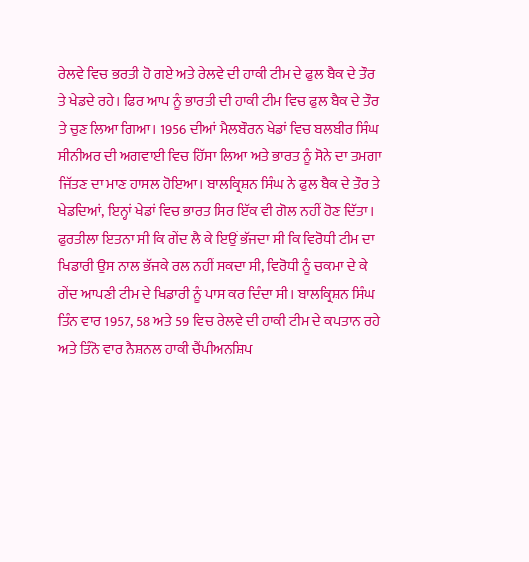ਰੇਲਵੇ ਵਿਚ ਭਰਤੀ ਹੋ ਗਏ ਅਤੇ ਰੇਲਵੇ ਦੀ ਹਾਕੀ ਟੀਮ ਦੇ ਫੁਲ ਬੈਕ ਦੇ ਤੌਰ ਤੇ ਖੇਡਦੇ ਰਹੇ। ਫਿਰ ਆਪ ਨੂੰ ਭਾਰਤੀ ਦੀ ਹਾਕੀ ਟੀਮ ਵਿਚ ਫੁਲ ਬੈਕ ਦੇ ਤੌਰ ਤੇ ਚੁਣ ਲਿਆ ਗਿਆ। 1956 ਦੀਆਂ ਮੈਲਬੌਰਨ ਖੇਡਾਂ ਵਿਚ ਬਲਬੀਰ ਸਿੰਘ ਸੀਨੀਅਰ ਦੀ ਅਗਵਾਈ ਵਿਚ ਹਿੱਸਾ ਲਿਆ ਅਤੇ ਭਾਰਤ ਨੂੰ ਸੋਨੇ ਦਾ ਤਮਗਾ ਜਿੱਤਣ ਦਾ ਮਾਣ ਹਾਸਲ ਹੋਇਆ। ਬਾਲਕ੍ਰਿਸ਼ਨ ਸਿੰਘ ਨੇ ਫੁਲ ਬੈਕ ਦੇ ਤੌਰ ਤੇ ਖੇਡਦਿਆਂ, ਇਨ੍ਹਾਂ ਖੇਡਾਂ ਵਿਚ ਭਾਰਤ ਸਿਰ ਇੱਕ ਵੀ ਗੋਲ ਨਹੀਂ ਹੋਣ ਦਿੱਤਾ। ਫੁਰਤੀਲਾ ਇਤਨਾ ਸੀ ਕਿ ਗੇਂਦ ਲੈ ਕੇ ਇਉਂ ਭੱਜਦਾ ਸੀ ਕਿ ਵਿਰੋਧੀ ਟੀਮ ਦਾ ਖਿਡਾਰੀ ਉਸ ਨਾਲ ਭੱਜਕੇ ਰਲ ਨਹੀਂ ਸਕਦਾ ਸੀ, ਵਿਰੋਧੀ ਨੂੰ ਚਕਮਾ ਦੇ ਕੇ ਗੇਂਦ ਆਪਣੀ ਟੀਮ ਦੇ ਖਿਡਾਰੀ ਨੂੰ ਪਾਸ ਕਰ ਦਿੰਦਾ ਸੀ। ਬਾਲਕ੍ਰਿਸ਼ਨ ਸਿੰਘ ਤਿੰਨ ਵਾਰ 1957, 58 ਅਤੇ 59 ਵਿਚ ਰੇਲਵੇ ਦੀ ਹਾਕੀ ਟੀਮ ਦੇ ਕਪਤਾਨ ਰਹੇ ਅਤੇ ਤਿੰਨੋ ਵਾਰ ਨੈਸ਼ਨਲ ਹਾਕੀ ਚੈਂਪੀਅਨਸ਼ਿਪ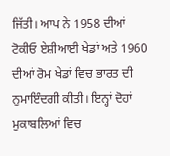ਜਿੱਤੀ। ਆਪ ਨੇ 1958 ਦੀਆਂ ਟੋਕੀਓ ਏਸ਼ੀਆਈ ਖੇਡਾਂ ਅਤੇ 1960 ਦੀਆਂ ਰੋਮ ਖੇਡਾਂ ਵਿਚ ਭਾਰਤ ਦੀ ਨੁਮਾਇੰਦਗੀ ਕੀਤੀ। ਇਨ੍ਹਾਂ ਦੋਹਾਂ ਮੁਕਾਬਲਿਆਂ ਵਿਚ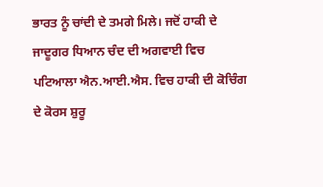ਭਾਰਤ ਨੂੰ ਚਾਂਦੀ ਦੇ ਤਮਗੇ ਮਿਲੇ। ਜਦੋਂ ਹਾਕੀ ਦੇ ਜਾਦੂਗਰ ਧਿਆਨ ਚੰਦ ਦੀ ਅਗਵਾਈ ਵਿਚ ਪਟਿਆਲਾ ਐਨ.ਆਈ.ਐਸ. ਵਿਚ ਹਾਕੀ ਦੀ ਕੋਚਿੰਗ ਦੇ ਕੋਰਸ ਸ਼ੁਰੂ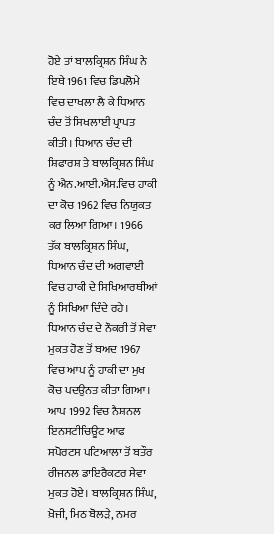ਹੋਏ ਤਾਂ ਬਾਲਕ੍ਰਿਸ਼ਨ ਸਿੰਘ ਨੇ ਇਥੇ 1961 ਵਿਚ ਡਿਪਲੋਮੇ ਵਿਚ ਦਾਖਲਾ ਲੈ ਕੇ ਧਿਆਨ ਚੰਦ ਤੋਂ ਸਿਖਲਾਈ ਪ੍ਰਾਪਤ ਕੀਤੀ। ਧਿਆਨ ਚੰਦ ਦੀ ਸ਼ਿਫਾਰਸ਼ ਤੇ ਬਾਲਕ੍ਰਿਸ਼ਨ ਸਿੰਘ ਨੂੰ ਐਨ.ਆਈ.ਐਸ.ਵਿਚ ਹਾਕੀ ਦਾ ਕੋਚ 1962 ਵਿਚ ਨਿਯੁਕਤ ਕਰ ਲਿਆ ਗਿਆ। 1966 ਤੱਕ ਬਾਲਕ੍ਰਿਸ਼ਨ ਸਿੰਘ, ਧਿਆਨ ਚੰਦ ਦੀ ਅਗਵਾਈ ਵਿਚ ਹਾਕੀ ਦੇ ਸਿਖਿਆਰਥੀਆਂ ਨੂੰ ਸਿਖਿਆ ਦਿੰਦੇ ਰਹੇ। ਧਿਆਨ ਚੰਦ ਦੇ ਨੌਕਰੀ ਤੋਂ ਸੇਵਾ ਮੁਕਤ ਹੋਣ ਤੋਂ ਬਅਦ 1967 ਵਿਚ ਆਪ ਨੂੰ ਹਾਕੀ ਦਾ ਮੁਖ ਕੋਚ ਪਦਉਨਤ ਕੀਤਾ ਗਿਆ। ਆਪ 1992 ਵਿਚ ਨੈਸ਼ਨਲ ਇਨਸਟੀਚਿਊਟ ਆਫ ਸਪੋਰਟਸ ਪਟਿਆਲਾ ਤੋਂ ਬਤੌਰ ਰੀਜਨਲ ਡਾਇਰੈਕਟਰ ਸੇਵਾ ਮੁਕਤ ਹੋਏ। ਬਾਲਕ੍ਰਿਸ਼ਨ ਸਿੰਘ, ਖ਼ੋਜੀ, ਮਿਠ ਬੋਲੜੇ, ਨਮਰ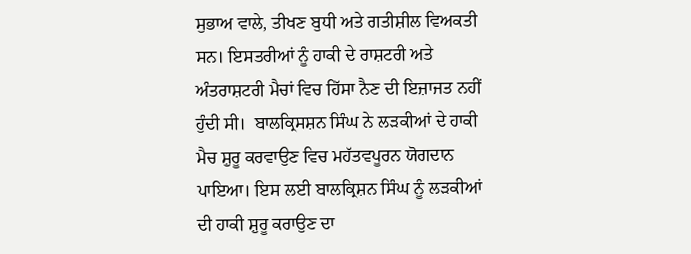ਸੁਭਾਅ ਵਾਲੇ, ਤੀਖਣ ਬੁਧੀ ਅਤੇ ਗਤੀਸ਼ੀਲ ਵਿਅਕਤੀ ਸਨ। ਇਸਤਰੀਆਂ ਨੂੰ ਹਾਕੀ ਦੇ ਰਾਸ਼ਟਰੀ ਅਤੇ ਅੰਤਰਾਸ਼ਟਰੀ ਮੈਚਾਂ ਵਿਚ ਹਿੱਸਾ ਨੈਣ ਦੀ ਇਜ਼ਾਜਤ ਨਹੀਂ ਹੁੰਦੀ ਸੀ।  ਬਾਲਕ੍ਰਿਸਸ਼ਨ ਸਿੰਘ ਨੇ ਲੜਕੀਆਂ ਦੇ ਹਾਕੀ ਮੈਚ ਸ਼ੁਰੂ ਕਰਵਾਉਣ ਵਿਚ ਮਹੱਤਵਪੂਰਨ ਯੋਗਦਾਨ ਪਾਇਆ। ਇਸ ਲਈ ਬਾਲਕ੍ਰਿਸ਼ਨ ਸਿੰਘ ਨੂੰ ਲੜਕੀਆਂ ਦੀ ਹਾਕੀ ਸ਼ੁਰੂ ਕਰਾਉਣ ਦਾ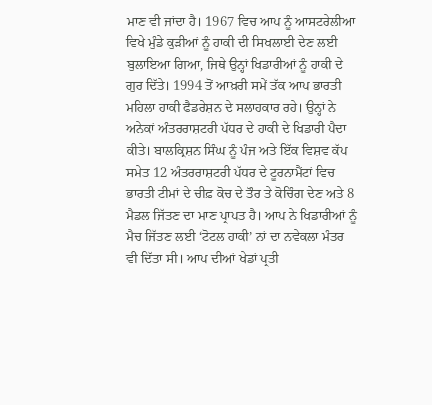ਮਾਣ ਵੀ ਜਾਂਦਾ ਹੈ। 1967 ਵਿਚ ਆਪ ਨੂੰ ਆਸਟਰੇਲੀਆ ਵਿਖੇ ਮੁੰਡੇ ਕੁੜੀਆਂ ਨੂੰ ਹਾਕੀ ਦੀ ਸਿਖਲਾਈ ਦੇਣ ਲਈ ਬੁਲਾਇਆ ਗਿਆ, ਜਿਥੇ ਉਨ੍ਹਾਂ ਖਿਡਾਰੀਆਂ ਨੂੰ ਹਾਕੀ ਦੇ ਗੁਰ ਦਿੱਤੇ। 1994 ਤੋਂ ਆਖ਼ਰੀ ਸਮੇਂ ਤੱਕ ਆਪ ਭਾਰਤੀ ਮਹਿਲਾ ਹਾਕੀ ਫੈਡਰੇਸ਼ਨ ਦੇ ਸਲਾਹਕਾਰ ਰਹੇ। ਉਨ੍ਹਾਂ ਨੇ ਅਨੇਕਾਂ ਅੰਤਰਰਾਸ਼ਟਰੀ ਪੱਧਰ ਦੇ ਹਾਕੀ ਦੇ ਖਿਡਾਰੀ ਪੈਦਾ ਕੀਤੇ। ਬਾਲਕ੍ਰਿਸ਼ਨ ਸਿੰਘ ਨੂੰ ਪੰਜ ਅਤੇ ਇੱਕ ਵਿਸ਼ਵ ਕੱਪ ਸਮੇਤ 12 ਅੰਤਰਰਾਸ਼ਟਰੀ ਪੱਧਰ ਦੇ ਟੂਰਨਾਮੈਂਟਾਂ ਵਿਚ ਭਾਰਤੀ ਟੀਮਾਂ ਦੇ ਚੀਫ਼ ਕੋਚ ਦੇ ਤੌਰ ਤੇ ਕੋਚਿੰਗ ਦੇਣ ਅਤੇ 8 ਮੈਡਲ ਜਿੱਤਣ ਦਾ ਮਾਣ ਪ੍ਰਾਪਤ ਹੈ। ਆਪ ਨੇ ਖਿਡਾਰੀਆਂ ਨੂੰ ਮੈਚ ਜਿੱਤਣ ਲਈ ‘ਟੋਟਲ ਹਾਕੀ’ ਨਾਂ ਦਾ ਨਵੇਕਲਾ ਮੰਤਰ ਵੀ ਦਿੱਤਾ ਸੀ। ਆਪ ਦੀਆਂ ਖੇਡਾਂ ਪ੍ਰਤੀ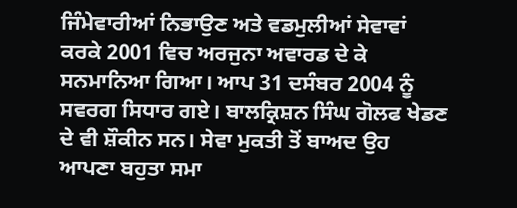ਜਿੰਮੇਵਾਰੀਆਂ ਨਿਭਾਉਣ ਅਤੇ ਵਡਮੁਲੀਆਂ ਸੇਵਾਵਾਂ ਕਰਕੇ 2001 ਵਿਚ ਅਰਜੁਨਾ ਅਵਾਰਡ ਦੇ ਕੇ ਸਨਮਾਨਿਆ ਗਿਆ। ਆਪ 31 ਦਸੰਬਰ 2004 ਨੂੰ ਸਵਰਗ ਸਿਧਾਰ ਗਏ। ਬਾਲਕ੍ਰਿਸ਼ਨ ਸਿੰਘ ਗੋਲਫ ਖੇਡਣ ਦੇ ਵੀ ਸ਼ੌਕੀਨ ਸਨ। ਸੇਵਾ ਮੁਕਤੀ ਤੋਂ ਬਾਅਦ ਉਹ ਆਪਣਾ ਬਹੁਤਾ ਸਮਾ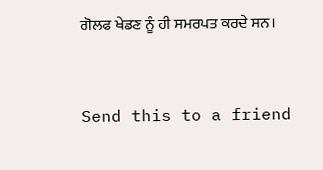ਗੋਲਫ ਖੇਡਣ ਨੂੰ ਹੀ ਸਮਰਪਤ ਕਰਦੇ ਸਨ।



Send this to a friend